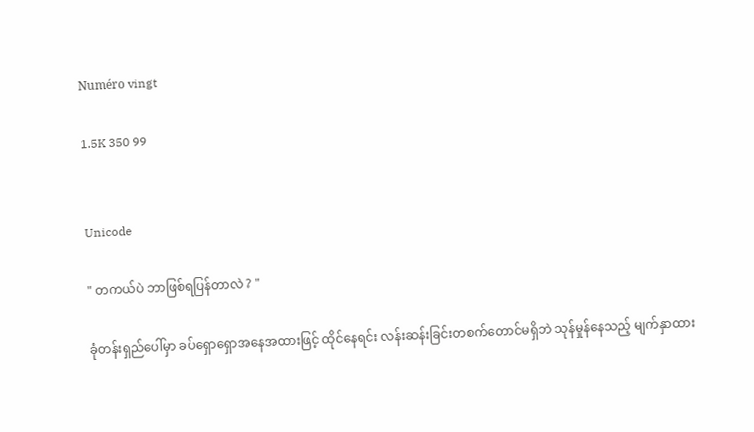Numéro vingt

1.5K 350 99


Unicode

" တကယ်ပဲ ဘာဖြစ်ရပြန်တာလဲ ? "

ခုံတန်းရှည်ပေါ်မှာ ခပ်ရှောရှောအနေအထားဖြင့် ထိုင်နေရင်း လန်းဆန်းခြင်းတစက်တောင်မရှိဘဲ သုန်မှုန်နေသည့် မျက်နှာထား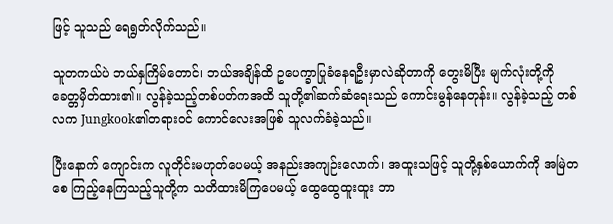ဖြင့် သူသည် ရေရွတ်လိုက်သည်။

သူတကယ်ပဲ ဘယ်နှကြိမ်တောင်၊ ဘယ်အချိန်ထိ ဥပေက္ခာပြုခံနေရဦးမှာလဲဆိုတာကို တွေးမိပြီး မျက်လုံးတို့ကို ခေတ္တမှိတ်ထား၏။ လွန်ခဲ့သည့်တစ်ပတ်ကအထိ သူတို့၏ဆက်ဆံရေးသည် ကောင်းမွန်နေတုန်း။ လွန်ခဲ့သည့် တစ်လက Jungkook၏တရားဝင် ကောင်လေးအဖြစ် သူလက်ခံခဲ့သည်။

ပြီးနောက် ကျောင်းက လူတိုင်းမဟုတ်ပေမယ့် အနည်းအကျဉ်းလောက်၊ အထူးသဖြင့် သူတို့နှစ်ယောက်ကို အမြဲတစေ ကြည့်နေကြသည့်သူတို့က သတိထားမိကြပေမယ့် ထွေထွေထူးထူး ဘာ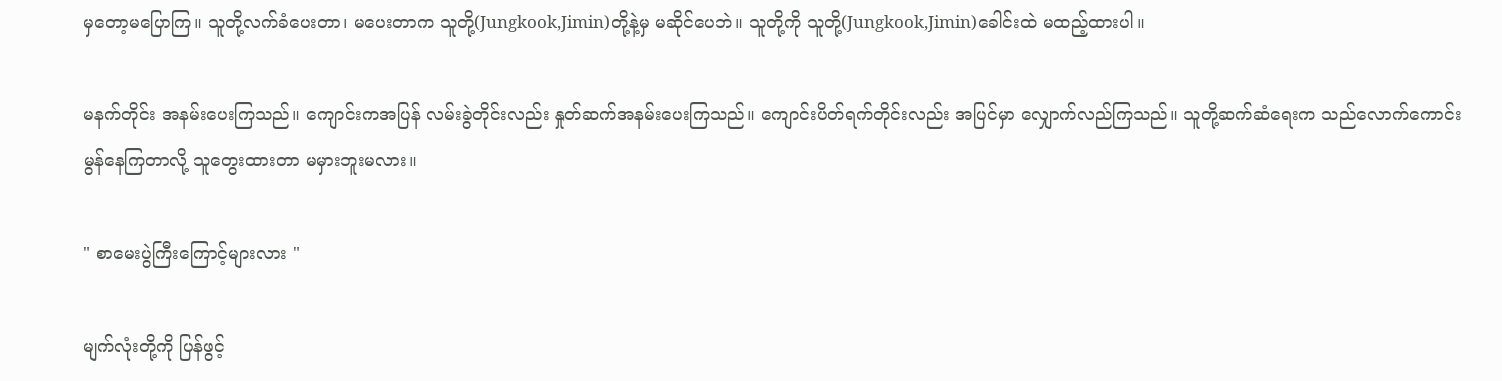မှတော့မပြောကြ။ သူတို့လက်ခံပေးတာ၊ မပေးတာက သူတို့(Jungkook,Jimin)တို့နဲ့မှ မဆိုင်ပေဘဲ။ သူတို့ကို သူတို့(Jungkook,Jimin)ခေါင်းထဲ မထည့်ထားပါ။

မနက်တိုင်း အနမ်းပေးကြသည်။ ကျောင်းကအပြန် လမ်းခွဲတိုင်းလည်း နှုတ်ဆက်အနမ်းပေးကြသည်။ ကျောင်းပိတ်ရက်တိုင်းလည်း အပြင်မှာ လျှောက်လည်ကြသည်။ သူတို့ဆက်ဆံရေးက သည်လောက်ကောင်းမွန်နေကြတာလို့ သူတွေးထားတာ မမှားဘူးမလား။

" စာမေးပွဲကြီးကြောင့်များလား "

မျက်လုံးတို့ကို ပြန်ဖွင့်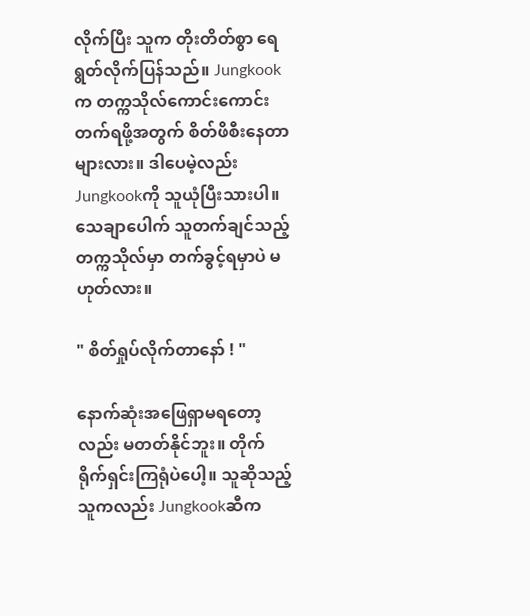လိုက်ပြီး သူက တိုးတိတ်စွာ ရေရွတ်လိုက်ပြန်သည်။ Jungkookက တက္ကသိုလ်ကောင်းကောင်းတက်ရဖို့အတွက် စိတ်ဖိစီးနေတာများလား။ ဒါပေမဲ့လည်း Jungkookကို သူယုံပြီးသားပါ။ သေချာပေါက် သူတက်ချင်သည့်တက္ကသိုလ်မှာ တက်ခွင့်ရမှာပဲ မဟုတ်လား။

" စိတ်ရှုပ်လိုက်တာနော် ! "

နောက်ဆုံးအဖြေရှာမရတော့လည်း မတတ်နိုင်ဘူး။ တိုက်ရိုက်ရှင်းကြရုံပဲပေါ့။ သူဆိုသည့်သူကလည်း Jungkookဆီက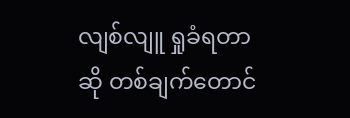လျစ်လျူ ရှုခံရတာဆို တစ်ချက်တောင်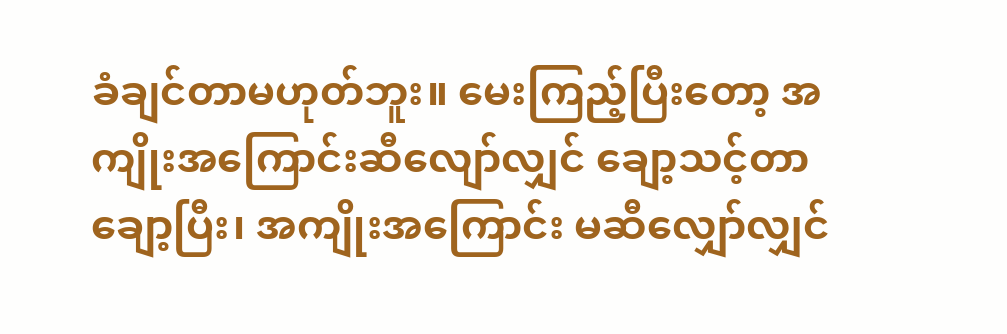ခံချင်တာမဟုတ်ဘူး။ မေးကြည့်ပြီးတော့ အကျိုးအကြောင်းဆီလျော်လျှင် ချော့သင့်တာချော့ပြီး၊ အကျိုးအကြောင်း မဆီလျှော်လျှင်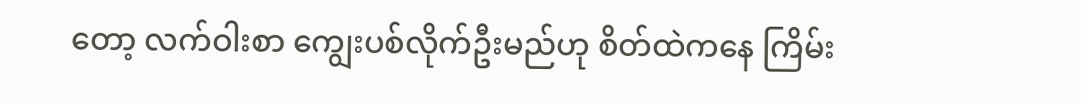တော့ လက်ဝါးစာ ကျွေးပစ်လိုက်ဦးမည်ဟု စိတ်ထဲကနေ ကြိမ်း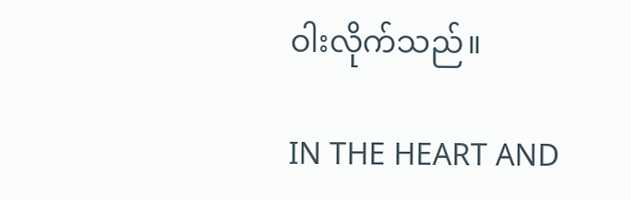ဝါးလိုက်သည်။

IN THE HEART AND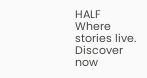HALF Where stories live. Discover now